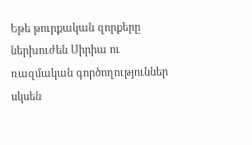Եթե թուրքական զորքերը ներխուժեն Սիրիա ու ռազմական գործողություններ սկսեն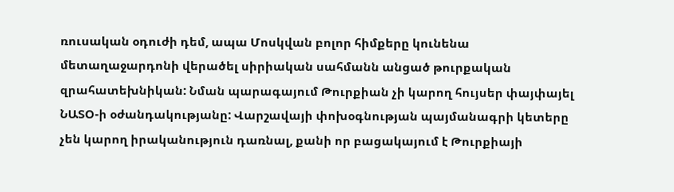ռուսական օդուժի դեմ, ապա Մոսկվան բոլոր հիմքերը կունենա մետաղաջարդոնի վերածել սիրիական սահմանն անցած թուրքական զրահատեխնիկան: Նման պարագայում Թուրքիան չի կարող հույսեր փայփայել ՆԱՏՕ-ի օժանդակությանը: Վարշավայի փոխօգնության պայմանագրի կետերը չեն կարող իրականություն դառնալ, քանի որ բացակայում է Թուրքիայի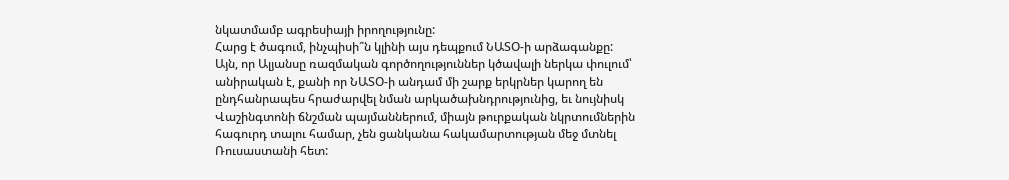նկատմամբ ագրեսիայի իրողությունը:
Հարց է ծագում, ինչպիսի՞ն կլինի այս դեպքում ՆԱՏՕ-ի արձագանքը:
Այն, որ Ալյանսը ռազմական գործողություններ կծավալի ներկա փուլում՝ անիրական է, քանի որ ՆԱՏՕ-ի անդամ մի շարք երկրներ կարող են ընդհանրապես հրաժարվել նման արկածախնդրությունից, եւ նույնիսկ Վաշինգտոնի ճնշման պայմաններում, միայն թուրքական նկրտումներին հագուրդ տալու համար, չեն ցանկանա հակամարտության մեջ մտնել Ռուսաստանի հետ: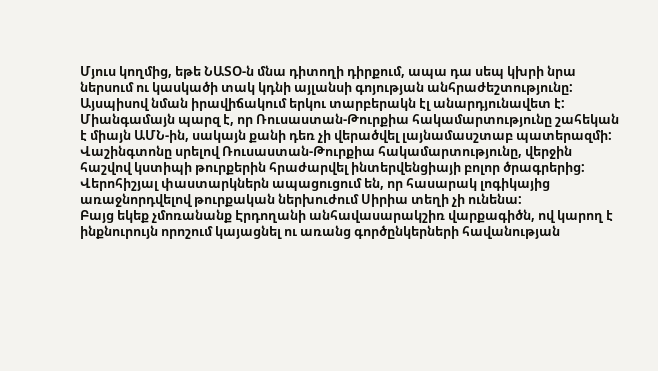Մյուս կողմից, եթե ՆԱՏՕ-ն մնա դիտողի դիրքում, ապա դա սեպ կխրի նրա ներսում ու կասկածի տակ կդնի այլանսի գոյության անհրաժեշտությունը:
Այսպիսով նման իրավիճակում երկու տարբերակն էլ անարդյունավետ է: Միանգամայն պարզ է, որ Ռուսաստան-Թուրքիա հակամարտությունը շահեկան է միայն ԱՄՆ-ին, սակայն քանի դեռ չի վերածվել լայնամասշտաբ պատերազմի: Վաշինգտոնը սրելով Ռուսաստան-Թուրքիա հակամարտությունը, վերջին հաշվով կստիպի թուրքերին հրաժարվել ինտերվենցիայի բոլոր ծրագրերից:
Վերոհիշյալ փաստարկներն ապացուցում են, որ հասարակ լոգիկայից առաջնորդվելով թուրքական ներխուժում Սիրիա տեղի չի ունենա:
Բայց եկեք չմոռանանք Էրդողանի անհավասարակշիռ վարքագիծն, ով կարող է ինքնուրույն որոշում կայացնել ու առանց գործընկերների հավանության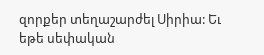զորքեր տեղաշարժել Սիրիա: Եւ եթե սեփական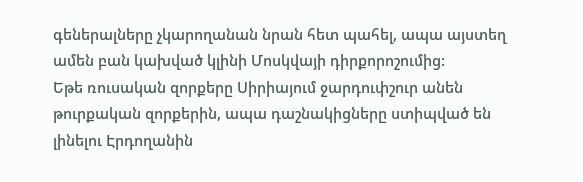գեներալները չկարողանան նրան հետ պահել, ապա այստեղ ամեն բան կախված կլինի Մոսկվայի դիրքորոշումից:
Եթե ռուսական զորքերը Սիրիայում ջարդուփշուր անեն թուրքական զորքերին, ապա դաշնակիցները ստիպված են լինելու Էրդողանին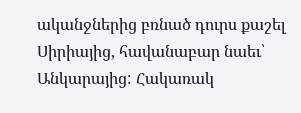ականջներից բռնած դուրս քաշել Սիրիայից, հավանաբար նաեւ՝ Անկարայից: Հակառակ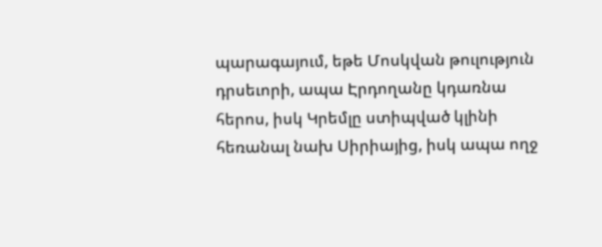պարագայում, եթե Մոսկվան թուլություն դրսեւորի, ապա Էրդողանը կդառնա հերոս, իսկ Կրեմլը ստիպված կլինի հեռանալ նախ Սիրիայից, իսկ ապա ողջ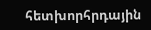հետխորհրդային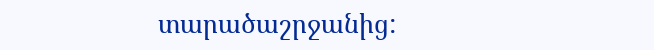տարածաշրջանից: